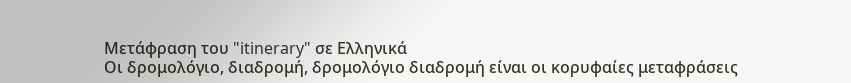Μετάφραση του "itinerary" σε Ελληνικά
Οι δρομολόγιο, διαδρομή, δρομολόγιο διαδρομή είναι οι κορυφαίες μεταφράσεις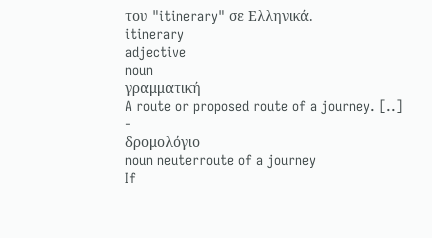του "itinerary" σε Ελληνικά.
itinerary
adjective
noun
γραμματική
A route or proposed route of a journey. [..]
-
δρομολόγιο
noun neuterroute of a journey
If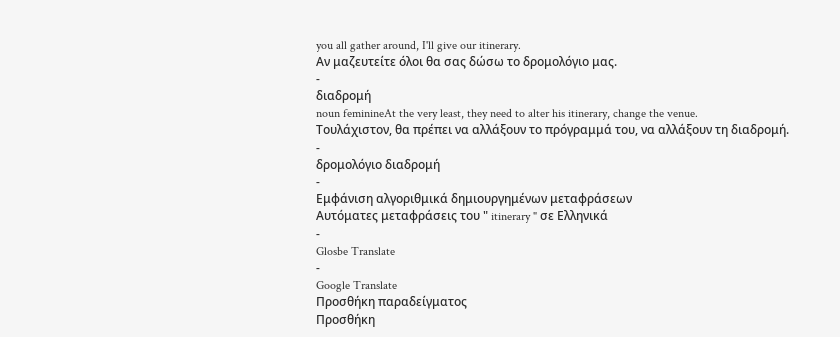you all gather around, I'll give our itinerary.
Αν μαζευτείτε όλοι θα σας δώσω το δρομολόγιο μας.
-
διαδρομή
noun feminineAt the very least, they need to alter his itinerary, change the venue.
Τουλάχιστον, θα πρέπει να αλλάξουν το πρόγραμμά του, να αλλάξουν τη διαδρομή.
-
δρομολόγιο διαδρομή
-
Εμφάνιση αλγοριθμικά δημιουργημένων μεταφράσεων
Αυτόματες μεταφράσεις του " itinerary " σε Ελληνικά
-
Glosbe Translate
-
Google Translate
Προσθήκη παραδείγματος
Προσθήκη